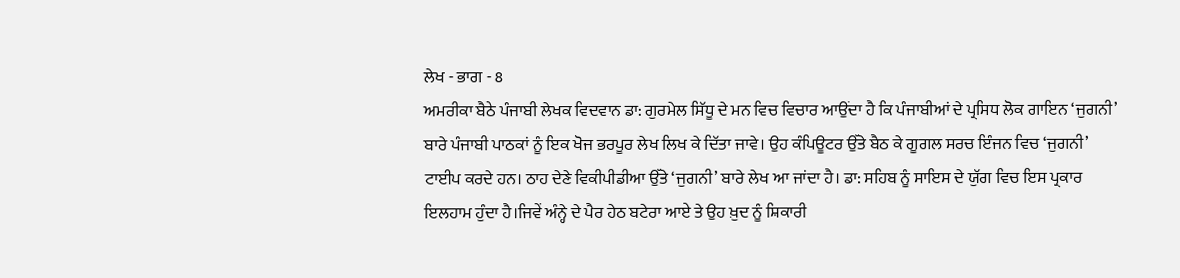ਲੇਖ - ਭਾਗ - 8
ਅਮਰੀਕਾ ਬੈਠੇ ਪੰਜਾਬੀ ਲੇਖਕ ਵਿਦਵਾਨ ਡਾ: ਗੁਰਮੇਲ ਸਿੱਧੂ ਦੇ ਮਨ ਵਿਚ ਵਿਚਾਰ ਆਉਂਦਾ ਹੈ ਕਿ ਪੰਜਾਬੀਆਂ ਦੇ ਪ੍ਰਸਿਧ ਲੋਕ ਗਾਇਨ ‘ਜੁਗਨੀ’ ਬਾਰੇ ਪੰਜਾਬੀ ਪਾਠਕਾਂ ਨੂੰ ਇਕ ਖੋਜ ਭਰਪੂਰ ਲੇਖ ਲਿਖ ਕੇ ਦਿੱਤਾ ਜਾਵੇ। ਉਹ ਕੰਪਿਊਟਰ ਉੱਤੇ ਬੈਠ ਕੇ ਗੂਗਲ ਸਰਚ ਇੰਜਨ ਵਿਚ ‘ਜੁਗਨੀ’ ਟਾਈਪ ਕਰਦੇ ਹਨ। ਠਾਹ ਦੇਣੇ ਵਿਕੀਪੀਡੀਆ ਉੱਤੇ ‘ਜੁਗਨੀ’ ਬਾਰੇ ਲੇਖ ਆ ਜਾਂਦਾ ਹੈ। ਡਾ: ਸਹਿਬ ਨੂੰ ਸਾਇਸ ਦੇ ਯੁੱਗ ਵਿਚ ਇਸ ਪ੍ਰਕਾਰ ਇਲਹਾਮ ਹੁੰਦਾ ਹੈ।ਜਿਵੇਂ ਅੰਨ੍ਹੇ ਦੇ ਪੈਰ ਹੇਠ ਬਟੇਰਾ ਆਏ ਤੇ ਉਹ ਖ਼ੁਦ ਨੂੰ ਸ਼ਿਕਾਰੀ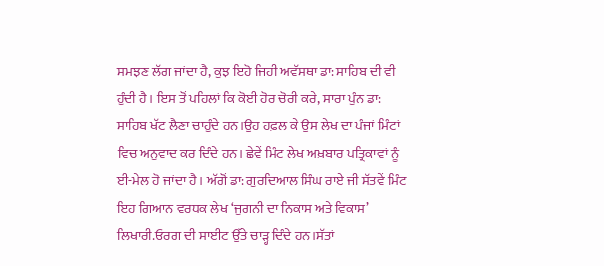ਸਮਝਣ ਲੱਗ ਜਾਂਦਾ ਹੈ, ਕੁਝ ਇਹੋ ਜਿਹੀ ਅਵੱਸਥਾ ਡਾ: ਸਾਹਿਬ ਦੀ ਵੀ ਹੁੰਦੀ ਹੈ। ਇਸ ਤੋਂ ਪਹਿਲਾਂ ਕਿ ਕੋਈ ਹੋਰ ਚੋਰੀ ਕਰੇ, ਸਾਰਾ ਪੁੰਨ ਡਾ: ਸਾਹਿਬ ਖੱਟ ਲੈਣਾ ਚਾਹੁੰਦੇ ਹਨ।ਉਹ ਹਫ਼ਲ ਕੇ ਉਸ ਲੇਖ ਦਾ ਪੰਜਾਂ ਮਿੰਟਾਂ ਵਿਚ ਅਨੁਵਾਦ ਕਰ ਦਿੰਦੇ ਹਨ। ਛੇਵੇਂ ਮਿੰਟ ਲੇਖ ਅਖ਼ਬਾਰ ਪਤ੍ਰਿਕਾਵਾਂ ਨੂੰ ਈ-ਮੇਲ ਹੋ ਜਾਂਦਾ ਹੈ। ਅੱਗੋਂ ਡਾ: ਗੁਰਦਿਆਲ ਸਿੰਘ ਰਾਏ ਜੀ ਸੱਤਵੇਂ ਮਿੰਟ ਇਹ ਗਿਆਨ ਵਰਧਕ ਲੇਖ ‘ਜੁਗਨੀ ਦਾ ਨਿਕਾਸ ਅਤੇ ਵਿਕਾਸ’ ਲਿਖਾਰੀ.ਓਰਗ ਦੀ ਸਾਈਟ ਉੱਤੇ ਚਾੜ੍ਹ ਦਿੰਦੇ ਹਨ।ਸੱਤਾਂ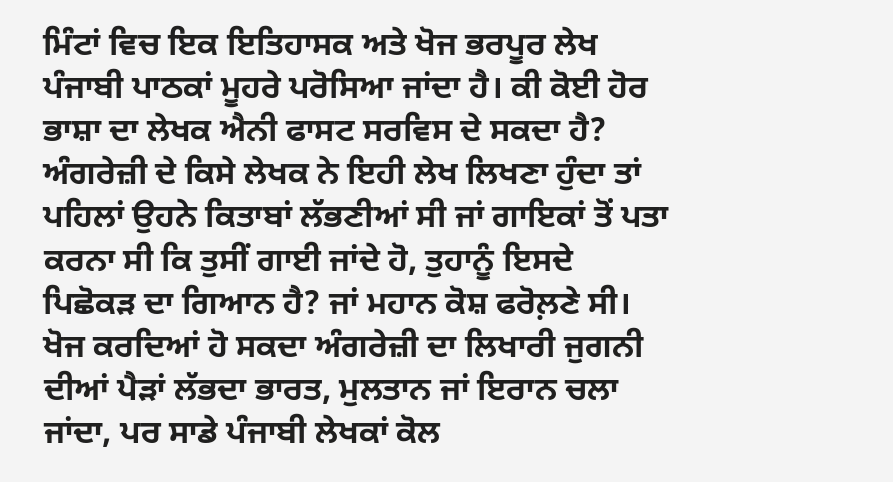ਮਿੰਟਾਂ ਵਿਚ ਇਕ ਇਤਿਹਾਸਕ ਅਤੇ ਖੋਜ ਭਰਪੂਰ ਲੇਖ ਪੰਜਾਬੀ ਪਾਠਕਾਂ ਮੂਹਰੇ ਪਰੋਸਿਆ ਜਾਂਦਾ ਹੈ। ਕੀ ਕੋਈ ਹੋਰ ਭਾਸ਼ਾ ਦਾ ਲੇਖਕ ਐਨੀ ਫਾਸਟ ਸਰਵਿਸ ਦੇ ਸਕਦਾ ਹੈ? ਅੰਗਰੇਜ਼ੀ ਦੇ ਕਿਸੇ ਲੇਖਕ ਨੇ ਇਹੀ ਲੇਖ ਲਿਖਣਾ ਹੁੰਦਾ ਤਾਂ ਪਹਿਲਾਂ ਉਹਨੇ ਕਿਤਾਬਾਂ ਲੱਭਣੀਆਂ ਸੀ ਜਾਂ ਗਾਇਕਾਂ ਤੋਂ ਪਤਾ ਕਰਨਾ ਸੀ ਕਿ ਤੁਸੀਂ ਗਾਈ ਜਾਂਦੇ ਹੋ, ਤੁਹਾਨੂੰ ਇਸਦੇ ਪਿਛੋਕੜ ਦਾ ਗਿਆਨ ਹੈ? ਜਾਂ ਮਹਾਨ ਕੋਸ਼ ਫਰੋਲ਼ਣੇ ਸੀ। ਖੋਜ ਕਰਦਿਆਂ ਹੋ ਸਕਦਾ ਅੰਗਰੇਜ਼ੀ ਦਾ ਲਿਖਾਰੀ ਜੁਗਨੀ ਦੀਆਂ ਪੈੜਾਂ ਲੱਭਦਾ ਭਾਰਤ, ਮੁਲਤਾਨ ਜਾਂ ਇਰਾਨ ਚਲਾ ਜਾਂਦਾ, ਪਰ ਸਾਡੇ ਪੰਜਾਬੀ ਲੇਖਕਾਂ ਕੋਲ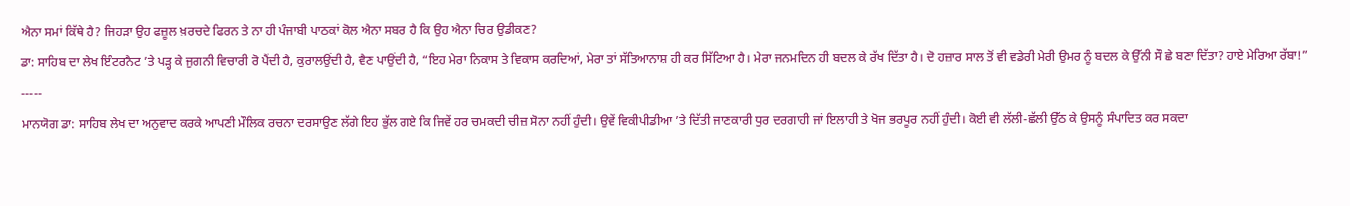ਐਨਾ ਸਮਾਂ ਕਿੱਥੇ ਹੈ? ਜਿਹੜਾ ਉਹ ਫਜ਼ੂਲ ਖ਼ਰਚਦੇ ਫਿਰਨ ਤੇ ਨਾ ਹੀ ਪੰਜਾਬੀ ਪਾਠਕਾਂ ਕੋਲ ਐਨਾ ਸਬਰ ਹੈ ਕਿ ਉਹ ਐਨਾ ਚਿਰ ਉਡੀਕਣ?
ਡਾ: ਸਾਹਿਬ ਦਾ ਲੇਖ ਇੰਟਰਨੈਟ ’ਤੇ ਪੜ੍ਹ ਕੇ ਜੁਗਨੀ ਵਿਚਾਰੀ ਰੋ ਪੈਂਦੀ ਹੈ, ਕੁਰਾਲਉਂਦੀ ਹੈ, ਵੈਣ ਪਾਉਂਦੀ ਹੈ, “ਇਹ ਮੇਰਾ ਨਿਕਾਸ ਤੇ ਵਿਕਾਸ ਕਰਦਿਆਂ, ਮੇਰਾ ਤਾਂ ਸੱਤਿਆਨਾਸ਼ ਹੀ ਕਰ ਸਿੱਟਿਆ ਹੈ। ਮੇਰਾ ਜਨਮਦਿਨ ਹੀ ਬਦਲ ਕੇ ਰੱਖ ਦਿੱਤਾ ਹੈ। ਦੋ ਹਜ਼ਾਰ ਸਾਲ ਤੋਂ ਵੀ ਵਡੇਰੀ ਮੇਰੀ ਉਮਰ ਨੂੰ ਬਦਲ ਕੇ ਉੱਨੀ ਸੌ ਛੇ ਬਣਾ ਦਿੱਤਾ? ਹਾਏ ਮੇਰਿਆ ਰੱਬਾ!”
-----
ਮਾਨਯੋਗ ਡਾ: ਸਾਹਿਬ ਲੇਖ ਦਾ ਅਨੁਵਾਦ ਕਰਕੇ ਆਪਣੀ ਮੌਲਿਕ ਰਚਨਾ ਦਰਸਾਉਣ ਲੱਗੇ ਇਹ ਭੁੱਲ ਗਏ ਕਿ ਜਿਵੇਂ ਹਰ ਚਮਕਦੀ ਚੀਜ਼ ਸੋਨਾ ਨਹੀਂ ਹੁੰਦੀ। ਉਵੇਂ ਵਿਕੀਪੀਡੀਆ ’ਤੇ ਦਿੱਤੀ ਜਾਣਕਾਰੀ ਧੁਰ ਦਰਗਾਹੀ ਜਾਂ ਇਲਾਹੀ ਤੇ ਖੋਜ ਭਰਪੂਰ ਨਹੀਂ ਹੁੰਦੀ। ਕੋਈ ਵੀ ਲੱਲੀ-ਛੱਲੀ ਉੱਠ ਕੇ ਉਸਨੂੰ ਸੰਪਾਦਿਤ ਕਰ ਸਕਦਾ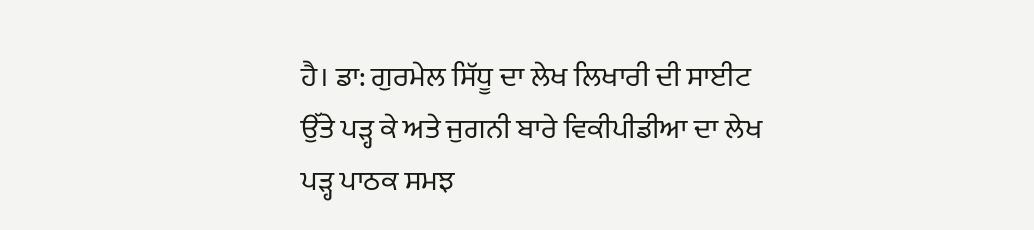ਹੈ। ਡਾ: ਗੁਰਮੇਲ ਸਿੱਧੂ ਦਾ ਲੇਖ ਲਿਖਾਰੀ ਦੀ ਸਾਈਟ ਉੱਤੇ ਪੜ੍ਹ ਕੇ ਅਤੇ ਜੁਗਨੀ ਬਾਰੇ ਵਿਕੀਪੀਡੀਆ ਦਾ ਲੇਖ ਪੜ੍ਹ ਪਾਠਕ ਸਮਝ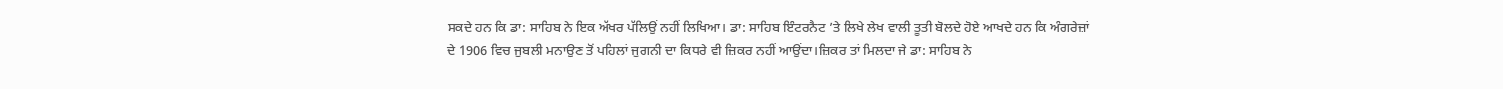ਸਕਦੇ ਹਨ ਕਿ ਡਾ: ਸਾਹਿਬ ਨੇ ਇਕ ਅੱਖਰ ਪੱਲਿਉਂ ਨਹੀਂ ਲਿਖਿਆ। ਡਾ: ਸਾਹਿਬ ਇੰਟਰਨੈਟ ’ਤੇ ਲਿਖੇ ਲੇਖ ਵਾਲੀ ਤੂਤੀ ਬੋਲਦੇ ਹੋਏ ਆਖਦੇ ਹਨ ਕਿ ਅੰਗਰੇਜ਼ਾਂ ਦੇ 1906 ਵਿਚ ਜੁਬਲੀ ਮਨਾਉਣ ਤੋਂ ਪਹਿਲਾਂ ਜੁਗਨੀ ਦਾ ਕਿਧਰੇ ਵੀ ਜ਼ਿਕਰ ਨਹੀਂ ਆਉਂਦਾ।ਜ਼ਿਕਰ ਤਾਂ ਮਿਲਦਾ ਜੇ ਡਾ: ਸਾਹਿਬ ਨੇ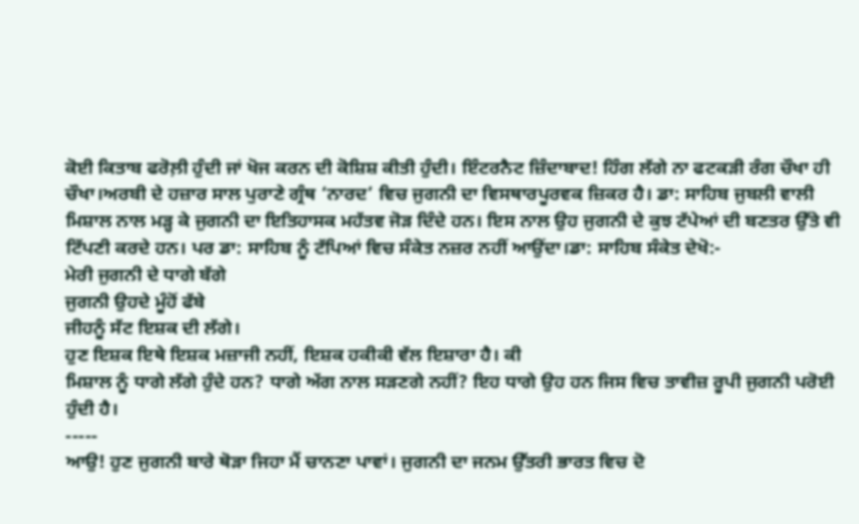ਕੋਈ ਕਿਤਾਬ ਫਰੋਲ਼ੀ ਹੁੰਦੀ ਜਾਂ ਖੋਜ ਕਰਨ ਦੀ ਕੋਸ਼ਿਸ਼ ਕੀਤੀ ਹੁੰਦੀ। ਇੰਟਰਨੈਟ ਜ਼ਿੰਦਾਬਾਦ! ਹਿੰਗ ਲੱਗੇ ਨਾ ਫਟਕੜੀ ਰੰਗ ਚੌਖਾ ਹੀ ਚੌਖਾ।ਅਰਬੀ ਦੇ ਹਜ਼ਾਰ ਸਾਲ ਪੁਰਾਣੇ ਗ੍ਰੰਥ ‘ਨਾਰਦ’ ਵਿਚ ਜੁਗਨੀ ਦਾ ਵਿਸਥਾਰਪੂਰਵਕ ਜ਼ਿਕਰ ਹੈ। ਡਾ: ਸਾਹਿਬ ਜੁਬਲੀ ਵਾਲੀ ਮਿਸ਼ਾਲ ਨਾਲ ਮੜ੍ਹ ਕੇ ਜੁਗਨੀ ਦਾ ਇਤਿਹਾਸਕ ਮਹੱਤਵ ਜੋੜ ਦਿੰਦੇ ਹਨ। ਇਸ ਨਾਲ ਉਹ ਜੁਗਨੀ ਦੇ ਕੁਝ ਟੱਪੇਆਂ ਦੀ ਬਣਤਰ ਉੱਤੇ ਵੀ ਟਿੱਪਣੀ ਕਰਦੇ ਹਨ। ਪਰ ਡਾ: ਸਾਹਿਬ ਨੂੰ ਟੱਪਿਆਂ ਵਿਚ ਸੰਕੇਤ ਨਜ਼ਰ ਨਹੀਂ ਆਉਂਦਾ।ਡਾ: ਸਾਹਿਬ ਸੰਕੇਤ ਦੇਖੋ:-
ਮੇਰੀ ਜੁਗਨੀ ਦੇ ਧਾਗੇ ਬੱਗੇ
ਜੁਗਨੀ ਉਹਦੇ ਮੂੰਹੋਂ ਫੱਬੇ
ਜੀਹਨੂੰ ਸੱਟ ਇਸ਼ਕ ਦੀ ਲੱਗੇ।
ਹੁਣ ਇਸ਼ਕ ਇਥੇ ਇਸ਼ਕ ਮਜ਼ਾਜੀ ਨਹੀਂ, ਇਸ਼ਕ ਹਕੀਕੀ ਵੱਲ ਇਸ਼ਾਰਾ ਹੈ। ਕੀ
ਮਿਸ਼ਾਲ ਨੂੰ ਧਾਗੇ ਲੱਗੇ ਹੁੰਦੇ ਹਨ? ਧਾਗੇ ਅੱਗ ਨਾਲ ਸੜਣਗੇ ਨਹੀਂ? ਇਹ ਧਾਗੇ ਉਹ ਹਨ ਜਿਸ ਵਿਚ ਤਾਵੀਜ਼ ਰੂਪੀ ਜੁਗਨੀ ਪਰੋਈ ਹੁੰਦੀ ਹੈ।
-----
ਆਉ! ਹੁਣ ਜੁਗਨੀ ਬਾਰੇ ਥੋੜਾ ਜਿਹਾ ਮੈਂ ਚਾਨਣਾ ਪਾਵਾਂ। ਜੁਗਨੀ ਦਾ ਜਨਮ ਉੱਤਰੀ ਭਾਰਤ ਵਿਚ ਦੋ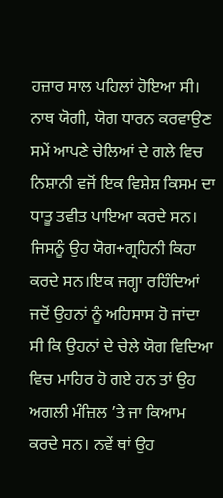ਹਜ਼ਾਰ ਸਾਲ ਪਹਿਲਾਂ ਹੋਇਆ ਸੀ। ਨਾਥ ਯੋਗੀ, ਯੋਗ ਧਾਰਨ ਕਰਵਾਉਣ ਸਮੇਂ ਆਪਣੇ ਚੇਲਿਆਂ ਦੇ ਗਲੇ ਵਿਚ ਨਿਸ਼ਾਨੀ ਵਜੋਂ ਇਕ ਵਿਸ਼ੇਸ਼ ਕਿਸਮ ਦਾ ਧਾਤੂ ਤਵੀਤ ਪਾਇਆ ਕਰਦੇ ਸਨ। ਜਿਸਨੂੰ ਉਹ ਯੋਗ+ਗ੍ਰਹਿਨੀ ਕਿਹਾ ਕਰਦੇ ਸਨ।ਇਕ ਜਗ੍ਹਾ ਰਹਿੰਦਿਆਂ ਜਦੋਂ ਉਹਨਾਂ ਨੂੰ ਅਹਿਸਾਸ ਹੋ ਜਾਂਦਾ ਸੀ ਕਿ ਉਹਨਾਂ ਦੇ ਚੇਲੇ ਯੋਗ ਵਿਦਿਆ ਵਿਚ ਮਾਹਿਰ ਹੋ ਗਏ ਹਨ ਤਾਂ ਉਹ ਅਗਲੀ ਮੰਜ਼ਿਲ ’ਤੇ ਜਾ ਕਿਆਮ ਕਰਦੇ ਸਨ। ਨਵੇਂ ਥਾਂ ਉਹ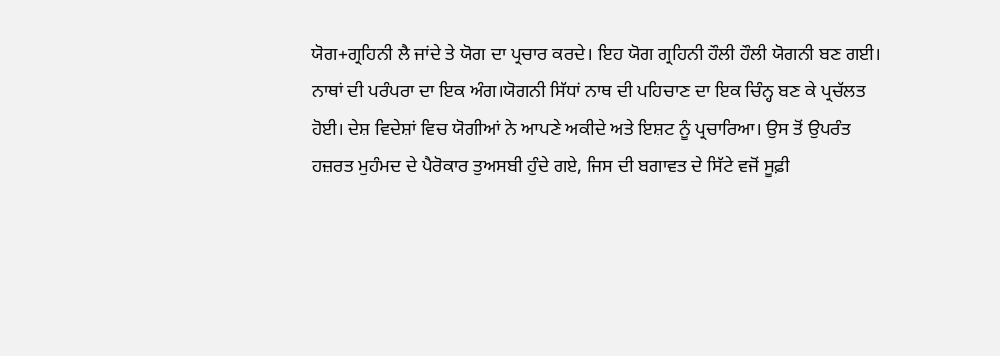ਯੋਗ+ਗ੍ਰਹਿਨੀ ਲੈ ਜਾਂਦੇ ਤੇ ਯੋਗ ਦਾ ਪ੍ਰਚਾਰ ਕਰਦੇ। ਇਹ ਯੋਗ ਗ੍ਰਹਿਨੀ ਹੌਲੀ ਹੌਲੀ ਯੋਗਨੀ ਬਣ ਗਈ। ਨਾਥਾਂ ਦੀ ਪਰੰਪਰਾ ਦਾ ਇਕ ਅੰਗ।ਯੋਗਨੀ ਸਿੱਧਾਂ ਨਾਥ ਦੀ ਪਹਿਚਾਣ ਦਾ ਇਕ ਚਿੰਨ੍ਹ ਬਣ ਕੇ ਪ੍ਰਚੱਲਤ ਹੋਈ। ਦੇਸ਼ ਵਿਦੇਸ਼ਾਂ ਵਿਚ ਯੋਗੀਆਂ ਨੇ ਆਪਣੇ ਅਕੀਦੇ ਅਤੇ ਇਸ਼ਟ ਨੂੰ ਪ੍ਰਚਾਰਿਆ। ਉਸ ਤੋਂ ਉਪਰੰਤ ਹਜ਼ਰਤ ਮੁਹੰਮਦ ਦੇ ਪੈਰੋਕਾਰ ਤੁਅਸਬੀ ਹੁੰਦੇ ਗਏ, ਜਿਸ ਦੀ ਬਗਾਵਤ ਦੇ ਸਿੱਟੇ ਵਜੋਂ ਸੂਫ਼ੀ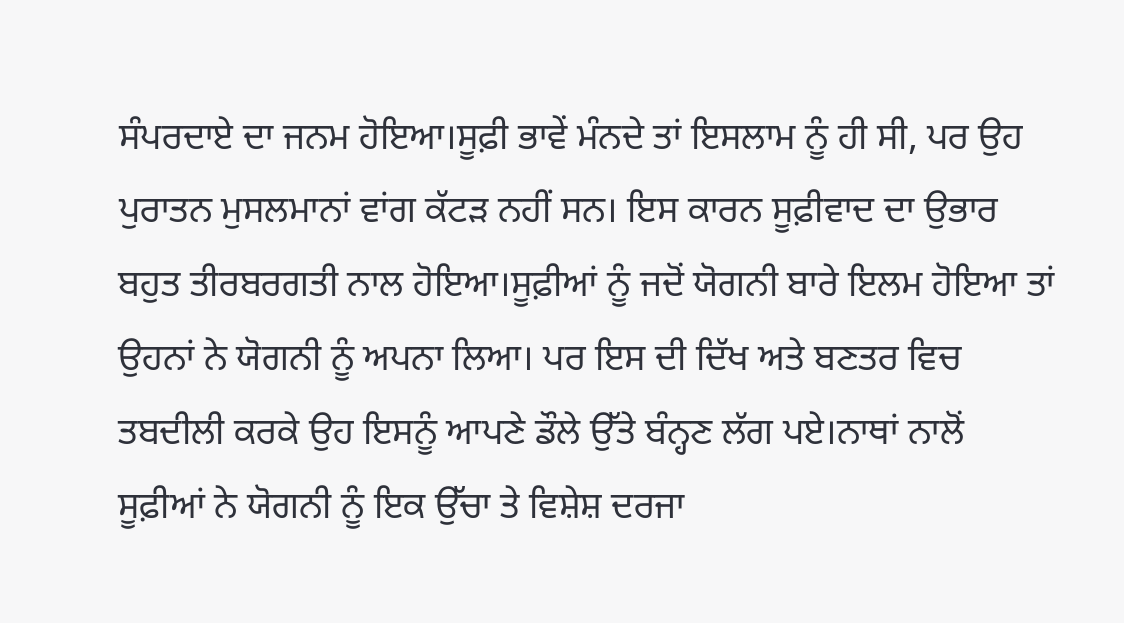ਸੰਪਰਦਾਏ ਦਾ ਜਨਮ ਹੋਇਆ।ਸੂਫ਼ੀ ਭਾਵੇਂ ਮੰਨਦੇ ਤਾਂ ਇਸਲਾਮ ਨੂੰ ਹੀ ਸੀ, ਪਰ ਉਹ ਪੁਰਾਤਨ ਮੁਸਲਮਾਨਾਂ ਵਾਂਗ ਕੱਟੜ ਨਹੀਂ ਸਨ। ਇਸ ਕਾਰਨ ਸੂਫ਼ੀਵਾਦ ਦਾ ਉਭਾਰ ਬਹੁਤ ਤੀਰਬਰਗਤੀ ਨਾਲ ਹੋਇਆ।ਸੂਫ਼ੀਆਂ ਨੂੰ ਜਦੋਂ ਯੋਗਨੀ ਬਾਰੇ ਇਲਮ ਹੋਇਆ ਤਾਂ ਉਹਨਾਂ ਨੇ ਯੋਗਨੀ ਨੂੰ ਅਪਨਾ ਲਿਆ। ਪਰ ਇਸ ਦੀ ਦਿੱਖ ਅਤੇ ਬਣਤਰ ਵਿਚ ਤਬਦੀਲੀ ਕਰਕੇ ਉਹ ਇਸਨੂੰ ਆਪਣੇ ਡੌਲੇ ਉੱਤੇ ਬੰਨ੍ਹਣ ਲੱਗ ਪਏ।ਨਾਥਾਂ ਨਾਲੋਂ ਸੂਫ਼ੀਆਂ ਨੇ ਯੋਗਨੀ ਨੂੰ ਇਕ ਉੱਚਾ ਤੇ ਵਿਸ਼ੇਸ਼ ਦਰਜਾ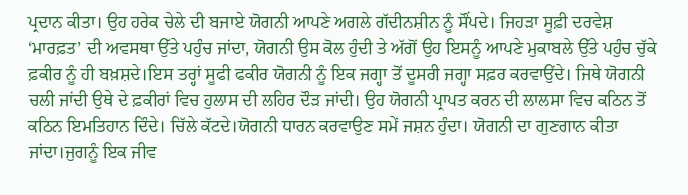ਪ੍ਰਦਾਨ ਕੀਤਾ। ਉਹ ਹਰੇਕ ਚੇਲੇ ਦੀ ਬਜਾਏ ਯੋਗਨੀ ਆਪਣੇ ਅਗਲੇ ਗੱਦੀਨਸ਼ੀਨ ਨੂੰ ਸੌਂਪਦੇ। ਜਿਹੜਾ ਸੂਫ਼ੀ ਦਰਵੇਸ਼ ‘ਮਾਰਫ਼ਤ’ ਦੀ ਅਵਸਥਾ ਉੱਤੇ ਪਹੁੰਚ ਜਾਂਦਾ, ਯੋਗਨੀ ਉਸ ਕੋਲ ਹੁੰਦੀ ਤੇ ਅੱਗੋਂ ਉਹ ਇਸਨੂੰ ਆਪਣੇ ਮੁਕਾਬਲੇ ਉੱਤੇ ਪਹੁੰਚ ਚੁੱਕੇ ਫ਼ਕੀਰ ਨੂੰ ਹੀ ਬਖ਼ਸ਼ਦੇ।ਇਸ ਤਰ੍ਹਾਂ ਸੂਫੀ ਫਕੀਰ ਯੋਗਨੀ ਨੂੰ ਇਕ ਜਗ੍ਹਾ ਤੋਂ ਦੂਸਰੀ ਜਗ੍ਹਾ ਸਫ਼ਰ ਕਰਵਾਉਂਦੇ। ਜਿਥੇ ਯੋਗਨੀ ਚਲੀ ਜਾਂਦੀ ਉਥੇ ਦੇ ਫ਼ਕੀਰਾਂ ਵਿਚ ਹੁਲਾਸ ਦੀ ਲਹਿਰ ਦੌੜ ਜਾਂਦੀ। ਉਹ ਯੋਗਨੀ ਪ੍ਰਾਪਤ ਕਰਨ ਦੀ ਲਾਲਸਾ ਵਿਚ ਕਠਿਨ ਤੋਂ ਕਠਿਨ ਇਮਤਿਹਾਨ ਦਿੰਦੇ। ਚਿੱਲੇ ਕੱਟਦੇ।ਯੋਗਨੀ ਧਾਰਨ ਕਰਵਾਉਣ ਸਮੇਂ ਜਸ਼ਨ ਹੁੰਦਾ। ਯੋਗਨੀ ਦਾ ਗੁਣਗਾਨ ਕੀਤਾ ਜਾਂਦਾ।ਜੁਗਨੂੰ ਇਕ ਜੀਵ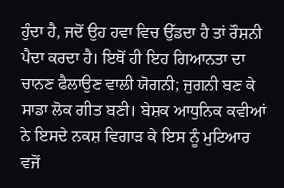ਹੁੰਦਾ ਹੈ, ਜਦੋਂ ਉਹ ਹਵਾ ਵਿਚ ਉੱਡਦਾ ਹੈ ਤਾਂ ਰੌਸ਼ਨੀ ਪੈਦਾ ਕਰਦਾ ਹੈ। ਇਥੋਂ ਹੀ ਇਹ ਗਿਆਨਤਾ ਦਾ ਚਾਨਣ ਫੈਲਾਉਣ ਵਾਲੀ ਯੋਗਨੀ; ਜੁਗਨੀ ਬਣ ਕੇ ਸਾਡਾ ਲੋਕ ਗੀਤ ਬਣੀ। ਬੇਸ਼ਕ ਆਧੁਨਿਕ ਕਵੀਆਂ ਨੇ ਇਸਦੇ ਨਕਸ਼ ਵਿਗਾੜ ਕੇ ਇਸ ਨੂੰ ਮੁਟਿਆਰ ਵਜੋਂ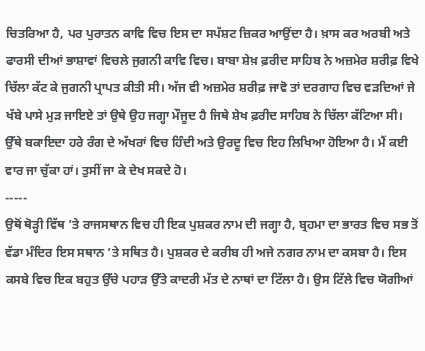ਚਿਤਰਿਆ ਹੈ, ਪਰ ਪੁਰਾਤਨ ਕਾਵਿ ਵਿਚ ਇਸ ਦਾ ਸਪੱਸ਼ਟ ਜ਼ਿਕਰ ਆਉਂਦਾ ਹੈ। ਖ਼ਾਸ ਕਰ ਅਰਬੀ ਅਤੇ ਫਾਰਸੀ ਦੀਆਂ ਭਾਸ਼ਾਵਾਂ ਵਿਚਲੇ ਜੁਗਨੀ ਕਾਵਿ ਵਿਚ। ਬਾਬਾ ਸ਼ੇਖ਼ ਫ਼ਰੀਦ ਸਾਹਿਬ ਨੇ ਅਜ਼ਮੇਰ ਸ਼ਰੀਫ਼ ਵਿਖੇ ਚਿੱਲਾ ਕੱਟ ਕੇ ਜੁਗਨੀ ਪ੍ਰਾਪਤ ਕੀਤੀ ਸੀ। ਅੱਜ ਵੀ ਅਜ਼ਮੇਰ ਸ਼ਰੀਫ਼ ਜਾਵੋ ਤਾਂ ਦਰਗਾਹ ਵਿਚ ਵੜਦਿਆਂ ਜੇ ਖੱਬੇ ਪਾਸੇ ਮੁੜ ਜਾਇਏ ਤਾਂ ਉਥੇ ਉਹ ਜਗ੍ਹਾ ਮੌਜੂਦ ਹੈ ਜਿਥੇ ਸ਼ੇਖ ਫ਼ਰੀਦ ਸਾਹਿਬ ਨੇ ਚਿੱਲਾ ਕੱਟਿਆ ਸੀ। ਉੱਥੇ ਬਕਾਇਦਾ ਹਰੇ ਰੰਗ ਦੇ ਅੱਖਰਾਂ ਵਿਚ ਹਿੰਦੀ ਅਤੇ ਉਰਦੂ ਵਿਚ ਇਹ ਲਿਖਿਆ ਹੋਇਆ ਹੈ। ਮੈਂ ਕਈ ਵਾਰ ਜਾ ਚੁੱਕਾ ਹਾਂ। ਤੁਸੀਂ ਜਾ ਕੇ ਦੇਖ ਸਕਦੇ ਹੋ।
-----
ਉਥੋਂ ਥੋੜ੍ਹੀ ਵਿੱਥ ’ਤੇ ਰਾਜਸਥਾਨ ਵਿਚ ਹੀ ਇਕ ਪੁਸ਼ਕਰ ਨਾਮ ਦੀ ਜਗ੍ਹਾ ਹੈ, ਬ੍ਰਹਮਾ ਦਾ ਭਾਰਤ ਵਿਚ ਸਭ ਤੋਂ ਵੱਡਾ ਮੰਦਿਰ ਇਸ ਸਥਾਨ ’ਤੇ ਸਥਿਤ ਹੈ। ਪੁਸ਼ਕਰ ਦੇ ਕਰੀਬ ਹੀ ਅਜੇ ਨਗਰ ਨਾਮ ਦਾ ਕਸਬਾ ਹੈ। ਇਸ ਕਸਬੇ ਵਿਚ ਇਕ ਬਹੁਤ ਉੱਚੇ ਪਹਾੜ ਉੱਤੇ ਕਾਦਰੀ ਮੱਤ ਦੇ ਨਾਥਾਂ ਦਾ ਟਿੱਲਾ ਹੈ। ਉਸ ਟਿੱਲੇ ਵਿਚ ਯੋਗੀਆਂ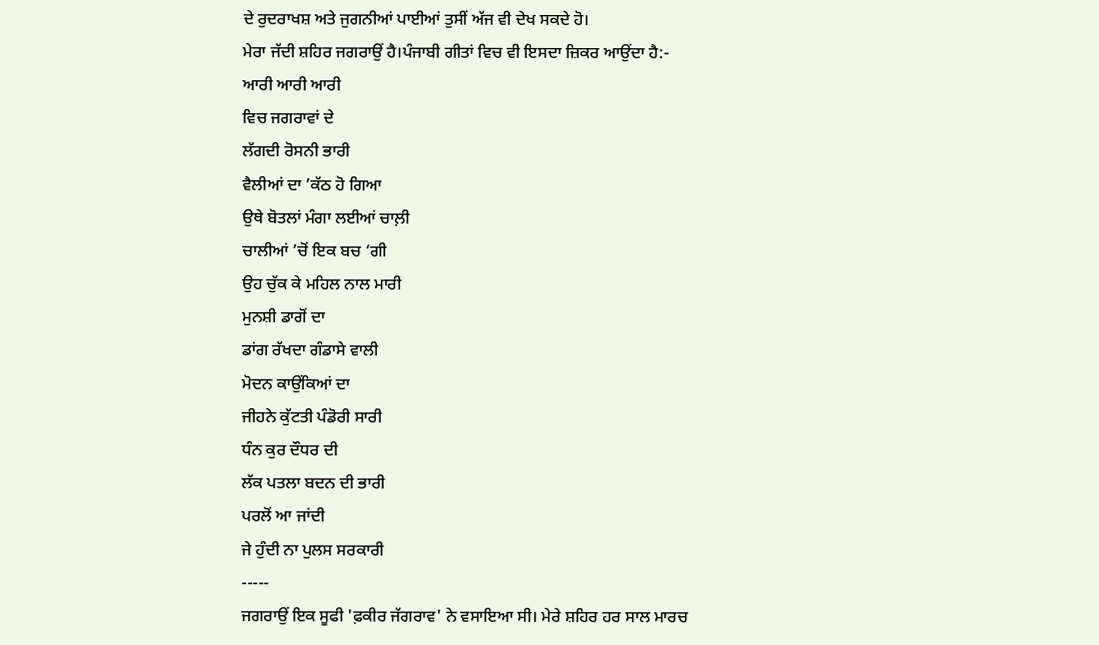ਦੇ ਰੁਦਰਾਖਸ਼ ਅਤੇ ਜੁਗਨੀਆਂ ਪਾਈਆਂ ਤੁਸੀਂ ਅੱਜ ਵੀ ਦੇਖ ਸਕਦੇ ਹੋ।
ਮੇਰਾ ਜੱਦੀ ਸ਼ਹਿਰ ਜਗਰਾਉਂ ਹੈ।ਪੰਜਾਬੀ ਗੀਤਾਂ ਵਿਚ ਵੀ ਇਸਦਾ ਜ਼ਿਕਰ ਆਉਂਦਾ ਹੈ:-
ਆਰੀ ਆਰੀ ਆਰੀ
ਵਿਚ ਜਗਰਾਵਾਂ ਦੇ
ਲੱਗਦੀ ਰੋਸਨੀ ਭਾਰੀ
ਵੈਲੀਆਂ ਦਾ ’ਕੱਠ ਹੋ ਗਿਆ
ਉਥੇ ਬੋਤਲਾਂ ਮੰਗਾ ਲਈਆਂ ਚਾਲ਼ੀ
ਚਾਲੀਆਂ ’ਚੋਂ ਇਕ ਬਚ ‘ਗੀ
ਉਹ ਚੁੱਕ ਕੇ ਮਹਿਲ ਨਾਲ ਮਾਰੀ
ਮੁਨਸ਼ੀ ਡਾਗੋਂ ਦਾ
ਡਾਂਗ ਰੱਖਦਾ ਗੰਡਾਸੇ ਵਾਲੀ
ਮੋਦਨ ਕਾਉਂਕਿਆਂ ਦਾ
ਜੀਹਨੇ ਕੁੱਟਤੀ ਪੰਡੋਰੀ ਸਾਰੀ
ਧੰਨ ਕੁਰ ਦੌਧਰ ਦੀ
ਲੱਕ ਪਤਲਾ ਬਦਨ ਦੀ ਭਾਰੀ
ਪਰਲੋਂ ਆ ਜਾਂਦੀ
ਜੇ ਹੁੰਦੀ ਨਾ ਪੁਲਸ ਸਰਕਾਰੀ
-----
ਜਗਰਾਉਂ ਇਕ ਸੂਫੀ 'ਫ਼ਕੀਰ ਜੱਗਰਾਵ' ਨੇ ਵਸਾਇਆ ਸੀ। ਮੇਰੇ ਸ਼ਹਿਰ ਹਰ ਸਾਲ ਮਾਰਚ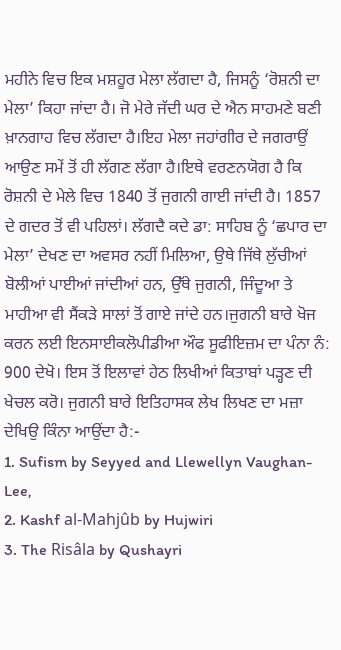ਮਹੀਨੇ ਵਿਚ ਇਕ ਮਸ਼ਹੂਰ ਮੇਲਾ ਲੱਗਦਾ ਹੈ, ਜਿਸਨੂੰ ‘ਰੋਸ਼ਨੀ ਦਾ ਮੇਲਾ’ ਕਿਹਾ ਜਾਂਦਾ ਹੈ। ਜੋ ਮੇਰੇ ਜੱਦੀ ਘਰ ਦੇ ਐਨ ਸਾਹਮਣੇ ਬਣੀ ਖ਼ਾਨਗਾਹ ਵਿਚ ਲੱਗਦਾ ਹੈ।ਇਹ ਮੇਲਾ ਜਹਾਂਗੀਰ ਦੇ ਜਗਰਾਉਂ ਆਉਣ ਸਮੇਂ ਤੋਂ ਹੀ ਲੱਗਣ ਲੱਗਾ ਹੈ।ਇਥੇ ਵਰਣਨਯੋਗ ਹੈ ਕਿ ਰੋਸ਼ਨੀ ਦੇ ਮੇਲੇ ਵਿਚ 1840 ਤੋਂ ਜੁਗਨੀ ਗਾਈ ਜਾਂਦੀ ਹੈ। 1857 ਦੇ ਗਦਰ ਤੋਂ ਵੀ ਪਹਿਲਾਂ। ਲੱਗਦੈ ਕਦੇ ਡਾ: ਸਾਹਿਬ ਨੂੰ ‘ਛਪਾਰ ਦਾ ਮੇਲਾ’ ਦੇਖਣ ਦਾ ਅਵਸਰ ਨਹੀਂ ਮਿਲਿਆ, ਉਥੇ ਜਿੱਥੇ ਲੁੱਚੀਆਂ ਬੋਲੀਆਂ ਪਾਈਆਂ ਜਾਂਦੀਆਂ ਹਨ, ਉੱਥੇ ਜੁਗਨੀ, ਜਿੰਦੂਆ ਤੇ ਮਾਹੀਆ ਵੀ ਸੈਂਕੜੇ ਸਾਲਾਂ ਤੋਂ ਗਾਏ ਜਾਂਦੇ ਹਨ।ਜੁਗਨੀ ਬਾਰੇ ਖੋਜ ਕਰਨ ਲਈ ਇਨਸਾਈਕਲੋਪੀਡੀਆ ਔਫ ਸੂਫੀਇਜ਼ਮ ਦਾ ਪੰਨਾ ਨੰ: 900 ਦੇਖੋ। ਇਸ ਤੋਂ ਇਲਾਵਾਂ ਹੇਠ ਲਿਖੀਆਂ ਕਿਤਾਬਾਂ ਪੜ੍ਹਣ ਦੀ ਖੇਚਲ ਕਰੋ। ਜੁਗਨੀ ਬਾਰੇ ਇਤਿਹਾਸਕ ਲੇਖ ਲਿਖਣ ਦਾ ਮਜ਼ਾ ਦੇਖਿਉ ਕਿੰਨਾ ਆਉਂਦਾ ਹੈ:-
1. Sufism by Seyyed and Llewellyn Vaughan-Lee,
2. Kashf al-Mahjûb by Hujwiri
3. The Risâla by Qushayri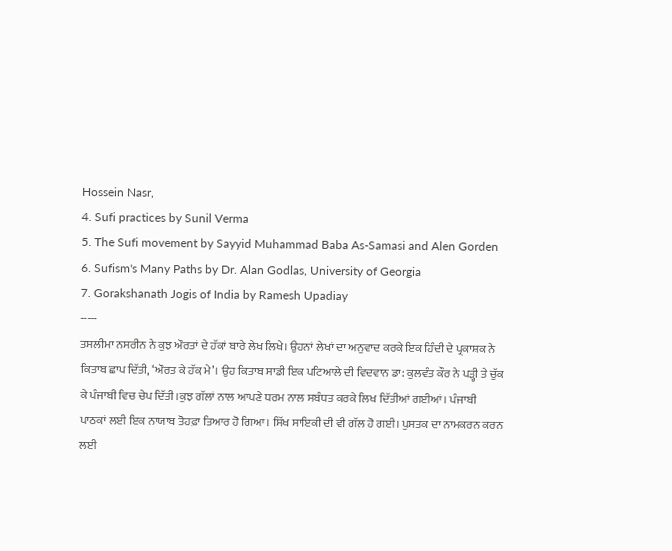Hossein Nasr,
4. Sufi practices by Sunil Verma
5. The Sufi movement by Sayyid Muhammad Baba As-Samasi and Alen Gorden
6. Sufism's Many Paths by Dr. Alan Godlas, University of Georgia
7. Gorakshanath Jogis of India by Ramesh Upadiay
-----
ਤਸਲੀਮਾ ਨਸਰੀਨ ਨੇ ਕੁਝ ਔਰਤਾਂ ਦੇ ਹੱਕਾਂ ਬਾਰੇ ਲੇਖ ਲਿਖੇ। ਉਹਨਾਂ ਲੇਖਾਂ ਦਾ ਅਨੁਵਾਦ ਕਰਕੇ ਇਕ ਹਿੰਦੀ ਦੇ ਪ੍ਰਕਾਸ਼ਕ ਨੇ ਕਿਤਾਬ ਛਾਪ ਦਿੱਤੀ, ‘ਔਰਤ ਕੇ ਹੱਕ਼ ਮੇ’। ਉਹ ਕਿਤਾਬ ਸਾਡੀ ਇਕ ਪਟਿਆਲੇ ਦੀ ਵਿਦਵਾਨ ਡਾ: ਕੁਲਵੰਤ ਕੌਰ ਨੇ ਪੜ੍ਹੀ ਤੇ ਚੁੱਕ ਕੇ ਪੰਜਾਬੀ ਵਿਚ ਚੇਪ ਦਿੱਤੀ।ਕੁਝ ਗੱਲਾਂ ਨਾਲ ਆਪਣੇ ਧਰਮ ਨਾਲ ਸਬੰਧਤ ਕਰਕੇ ਲਿਖ ਦਿੱਤੀਆਂ ਗਈਆਂ। ਪੰਜਾਬੀ ਪਾਠਕਾਂ ਲਈ ਇਕ ਨਾਯਾਬ ਤੋਹਫ਼ਾ ਤਿਆਰ ਹੋ ਗਿਆ। ਸਿੱਖ ਸਾਇਕੀ ਦੀ ਵੀ ਗੱਲ ਹੋ ਗਈ। ਪੁਸਤਕ ਦਾ ਨਾਮਕਰਨ ਕਰਨ ਲਈ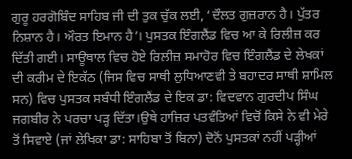ਗੁਰੂ ਹਰਗੋਬਿੰਦ ਸਾਹਿਬ ਜੀ ਦੀ ਤੁਕ ਚੁੱਕ ਲਈ, ‘ਦੌਲਤ ਗੁਜ਼ਰਾਨ ਹੈ। ਪੁੱਤਰ ਨਿਸ਼ਾਨ ਹੈ। ਔਰਤ ਇਮਾਨ ਹੈ’। ਪੁਸਤਕ ਇੰਗਲੈਂਡ ਵਿਚ ਆ ਕੇ ਰਿਲੀਜ਼ ਕਰ ਦਿੱਤੀ ਗਈ। ਸਾਊਥਾਲ ਵਿਚ ਹੋਏ ਰਿਲੀਜ਼ ਸਮਾਹੋਰ ਵਿਚ ਇੰਗਲੈਂਡ ਦੇ ਲੇਖਕਾਂ ਦੀ ਕਰੀਮ ਦੇ ਇਕੱਠ (ਜਿਸ ਵਿਚ ਸਾਥੀ ਲੁਧਿਆਣਵੀ ਤੇ ਬਹਾਦਰ ਸਾਥੀ ਸ਼ਾਮਿਲ ਸਨ) ਵਿਚ ਪੁਸਤਕ ਸਬੰਧੀ ਇੰਗਲੈਂਡ ਦੇ ਇਕ ਡਾ: ਵਿਦਵਾਨ ਗੁਰਦੀਪ ਸਿੰਘ ਜਗਬੀਰ ਨੇ ਪਰਚਾ ਪੜ੍ਹ ਦਿੱਤਾ।ਉਥੇ ਹਾਜ਼ਿਰ ਪਤਵੰਤਿਆਂ ਵਿਚੋਂ ਕਿਸੇ ਨੇ ਵੀ ਮੇਰੇ ਤੋਂ ਸਿਵਾਏ (ਜਾਂ ਲੇਖਿਕਾ ਡਾ: ਸਾਹਿਬਾ ਤੋਂ ਬਿਨਾ) ਦੋਨੋਂ ਪੁਸਤਕਾਂ ਨਹੀਂ ਪੜ੍ਹੀਆਂ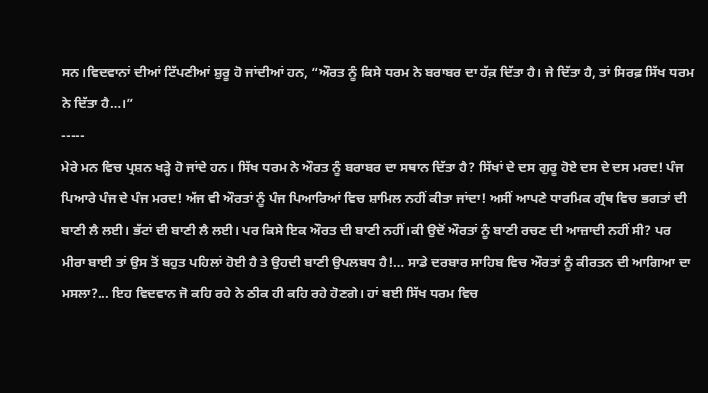ਸਨ।ਵਿਦਵਾਨਾਂ ਦੀਆਂ ਟਿੱਪਣੀਆਂ ਸ਼ੁਰੂ ਹੋ ਜਾਂਦੀਆਂ ਹਨ, “ਔਰਤ ਨੂੰ ਕਿਸੇ ਧਰਮ ਨੇ ਬਰਾਬਰ ਦਾ ਹੱਕ਼ ਦਿੱਤਾ ਹੈ। ਜੇ ਦਿੱਤਾ ਹੈ, ਤਾਂ ਸਿਰਫ਼ ਸਿੱਖ ਧਰਮ ਨੇ ਦਿੱਤਾ ਹੈ…।”
-----
ਮੇਰੇ ਮਨ ਵਿਚ ਪ੍ਰਸ਼ਨ ਖੜ੍ਹੇ ਹੋ ਜਾਂਦੇ ਹਨ। ਸਿੱਖ ਧਰਮ ਨੇ ਔਰਤ ਨੂੰ ਬਰਾਬਰ ਦਾ ਸਥਾਨ ਦਿੱਤਾ ਹੈ? ਸਿੱਖਾਂ ਦੇ ਦਸ ਗੁਰੂ ਹੋਏ ਦਸ ਦੇ ਦਸ ਮਰਦ! ਪੰਜ ਪਿਆਰੇ ਪੰਜ ਦੇ ਪੰਜ ਮਰਦ! ਅੱਜ ਵੀ ਔਰਤਾਂ ਨੂੰ ਪੰਜ ਪਿਆਰਿਆਂ ਵਿਚ ਸ਼ਾਮਿਲ ਨਹੀਂ ਕੀਤਾ ਜਾਂਦਾ! ਅਸੀਂ ਆਪਣੇ ਧਾਰਮਿਕ ਗ੍ਰੰਥ ਵਿਚ ਭਗਤਾਂ ਦੀ ਬਾਣੀ ਲੈ ਲਈ। ਭੱਟਾਂ ਦੀ ਬਾਣੀ ਲੈ ਲਈ। ਪਰ ਕਿਸੇ ਇਕ ਔਰਤ ਦੀ ਬਾਣੀ ਨਹੀਂ।ਕੀ ਉਦੋਂ ਔਰਤਾਂ ਨੂੰ ਬਾਣੀ ਰਚਣ ਦੀ ਆਜ਼ਾਦੀ ਨਹੀਂ ਸੀ? ਪਰ ਮੀਰਾ ਬਾਈ ਤਾਂ ਉਸ ਤੋਂ ਬਹੁਤ ਪਹਿਲਾਂ ਹੋਈ ਹੈ ਤੇ ਉਹਦੀ ਬਾਣੀ ਉਪਲਬਧ ਹੈ!… ਸਾਡੇ ਦਰਬਾਰ ਸਾਹਿਬ ਵਿਚ ਔਰਤਾਂ ਨੂੰ ਕੀਰਤਨ ਦੀ ਆਗਿਆ ਦਾ ਮਸਲਾ?... ਇਹ ਵਿਦਵਾਨ ਜੋ ਕਹਿ ਰਹੇ ਨੇ ਠੀਕ ਹੀ ਕਹਿ ਰਹੇ ਹੋਣਗੇ। ਹਾਂ ਬਈ ਸਿੱਖ ਧਰਮ ਵਿਚ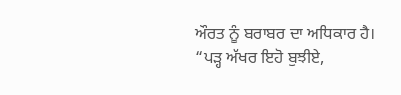ਔਰਤ ਨੂੰ ਬਰਾਬਰ ਦਾ ਅਧਿਕਾਰ ਹੈ।
“ਪੜ੍ਹ ਅੱਖਰ ਇਹੋ ਬੁਝੀਏ,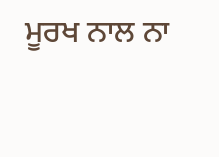ਮੂਰਖ ਨਾਲ ਨਾ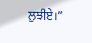ਲੁਝੀਏ।”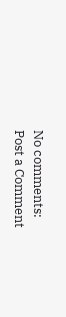No comments:
Post a Comment